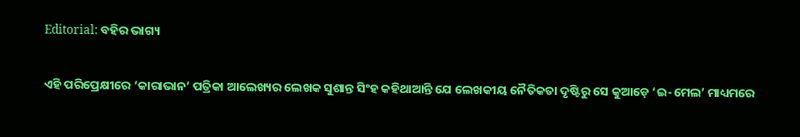Editorial: ବହିର ଭାଗ୍ୟ

ଏହି ପରିପ୍ରେକ୍ଷୀରେ ‘କାରାଭାନ’ ପତ୍ରିକା ଆଲେଖ୍ୟର ଲେଖକ ସୁଶାନ୍ତ ସିଂହ କହିଥାଆନ୍ତି ଯେ ଲେଖକୀୟ ନୈତିକତା ଦୃଷ୍ଟିରୁ ସେ କୁଆଡ଼େ ‘ଇ-ମେଲ’ ମାଧ୍ୟମରେ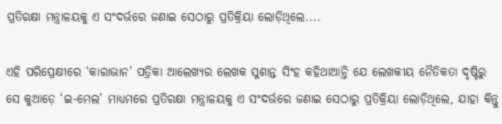ପ୍ରତିରକ୍ଷା ମନ୍ତ୍ରାଳୟକୁ ଏ ସଂଦର୍ଭରେ ଜଣାଇ ସେଠାରୁ ପ୍ରତିକ୍ରିୟା ଲୋଡ଼ିଥିଲେ....

ଏହି ପରିପ୍ରେକ୍ଷୀରେ ‘କାରାଭାନ’ ପତ୍ରିକା ଆଲେଖ୍ୟର ଲେଖକ ସୁଶାନ୍ତ ସିଂହ କହିଥାଆନ୍ତି ଯେ ଲେଖକୀୟ ନୈତିକତା ଦୃଷ୍ଟିରୁ ସେ କୁଆଡ଼େ ‘ଇ-ମେଲ’ ମାଧ୍ୟମରେ ପ୍ରତିରକ୍ଷା ମନ୍ତ୍ରାଳୟକୁ ଏ ସଂଦର୍ଭରେ ଜଣାଇ ସେଠାରୁ ପ୍ରତିକ୍ରିୟା ଲୋଡ଼ିଥିଲେ, ଯାହା କିନ୍ତୁ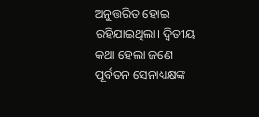ଅନୁତ୍ତରିତ ହୋଇ ରହିଯାଇଥିଲା। ଦ୍ବିତୀୟ କଥା ହେଲା ଜଣେ ପୂର୍ବତନ ସେନାଧ୍ୟକ୍ଷଙ୍କ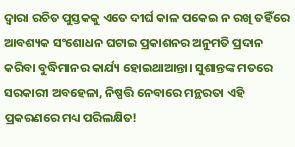ଦ୍ବାରା ରଚିତ ପୁସ୍ତକକୁ ଏତେ ଦୀର୍ଘ କାଳ ପକେଇ ନ ରଖି ତହିଁରେ ଆବଶ୍ୟକ ସଂଶୋଧନ ଘଟାଇ ପ୍ରକାଶନର ଅନୁମତି ପ୍ରଦାନ କରିବା ବୁଦ୍ଧିମାନର କାର୍ଯ୍ୟ ‌ହୋଇଥାଆନ୍ତା। ସୁଶାନ୍ତଙ୍କ ମତରେ ସରକାରୀ ଅବହେଳା, ନିଷ୍ପତ୍ତି ନେବାରେ ମନ୍ଥରତା ଏହି ପ୍ରକରଣରେ ମଧ୍ୟ ପରିଲକ୍ଷିତ!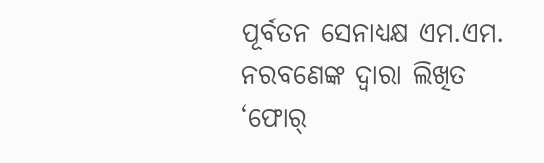ପୂର୍ବତନ ସେନାଧ୍ୟକ୍ଷ ଏମ.ଏମ. ନରବଣେଙ୍କ ଦ୍ବାରା ଲିଖିତ ‘ଫୋର୍‌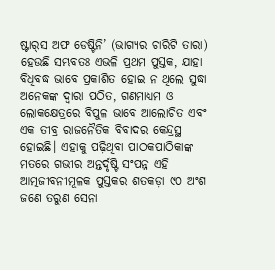ଷ୍ଟାର୍‌ସ ଅଫ ଡେଷ୍ଟିନି’ (ଭାଗ୍ୟର ଚାରିଟି ତାରା) ହେଉଛି ସମ୍ଭବତଃ ଏଭଳି ପ୍ରଥମ ପୁସ୍ତକ, ଯାହା ବିଧିବଦ୍ଧ ଭାବେ ପ୍ରକାଶିତ ହୋଇ ନ ଥିଲେ ସୁଦ୍ଧା ଅନେକଙ୍କ ଦ୍ବାରା ପଠିତ, ଗଣମାଧ୍ୟମ ଓ ଲୋକକ୍ଷେତ୍ରରେ ବିପୁଳ ଭାବେ ଆଲୋଚିତ ଏବଂ ଏକ ତୀବ୍ର ରାଜନୈତିକ ବିବାଦର କେନ୍ଦ୍ରସ୍ଥ ହୋଇଛି। ଏହାକୁ ପଢ଼ିଥିବା ପାଠକପାଠିକାଙ୍କ ମତରେ ଗଭୀର ଅନ୍ତର୍ଦୃଷ୍ଟି ସଂପନ୍ନ ଏହି ଆତ୍ମଜୀବନୀମୂଳକ ପୁସ୍ତକର ଶତକଡ଼ା ୯୦ ଅଂଶ ଜଣେ ‌ତରୁଣ ସେନା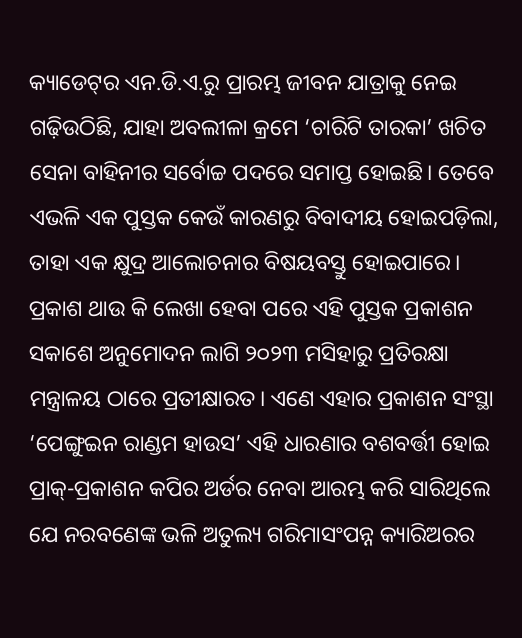କ୍ୟାଡେଟ୍‌ର ଏନ.ଡି.ଏ.ରୁ ପ୍ରାରମ୍ଭ ଜୀବନ ଯାତ୍ରାକୁ ନେଇ ଗଢ଼ିଉଠିଛି, ଯାହା ଅବଲୀଳା କ୍ରମେ ‘ଚାରିଟି ତାରକା’ ଖଚିତ ସେନା ବାହିନୀର ସର୍ବୋଚ୍ଚ ପଦରେ ସମାପ୍ତ ହୋଇଛି। ତେବେ ଏଭଳି ଏକ ପୁସ୍ତକ କେଉଁ କାରଣରୁ ବିବାଦୀୟ ହୋଇପଡ଼ିଲା, ତାହା ଏକ କ୍ଷୁଦ୍ର ଆଲୋଚନାର ବିଷୟବସ୍ତୁ ହୋଇପାରେ।
ପ୍ରକାଶ ଥାଉ କି ଲେଖା ହେବା ପରେ ଏହି ପୁସ୍ତକ ପ୍ରକାଶନ ସକାଶେ ଅନୁମୋଦନ ଲାଗି ୨୦୨୩ ମସିହାରୁ ପ୍ରତିରକ୍ଷା ମନ୍ତ୍ରାଳୟ ଠାରେ ପ୍ରତୀକ୍ଷାରତ। ଏଣେ ଏହାର ପ୍ରକାଶନ ସଂସ୍ଥା ‘ପେଙ୍ଗୁଇନ ରାଣ୍ଡମ ହାଉସ’ ଏହି ଧାରଣାର ବଶବର୍ତ୍ତୀ ହୋଇ ପ୍ରାକ୍‌-ପ୍ରକାଶନ କପିର ଅର୍ଡର ନେବା ଆରମ୍ଭ କରି ସାରିଥିଲେ ଯେ ନରବଣେଙ୍କ ଭଳି ଅତୁଲ୍ୟ ଗରିମାସଂପନ୍ନ କ୍ୟାରିଅରର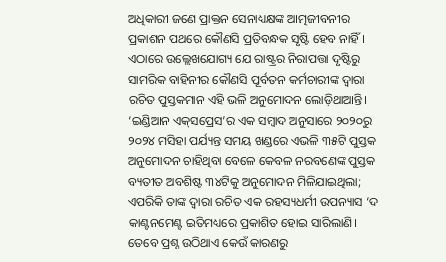ଅଧିକାରୀ ଜଣେ ପ୍ରାକ୍ତନ ସେନାଧ୍ୟକ୍ଷଙ୍କ ଆତ୍ମଜୀବନୀର ପ୍ରକାଶନ ପଥରେ କୌଣସି ପ୍ରତିବନ୍ଧକ ସୃଷ୍ଟି ହେବ ନାହିଁ। ଏଠାରେ ଉଲ୍ଲେଖଯୋଗ୍ୟ ଯେ ରାଷ୍ଟ୍ରର ନିରାପତ୍ତା ଦୃଷ୍ଟିରୁ ସାମରିକ ବାହିନୀର କୌଣସି ପୂର୍ବତନ କର୍ମଚାରୀଙ୍କ ଦ୍ବାରା ରଚିତ ପୁସ୍ତକମାନ ଏହି ଭଳି ଅନୁମୋଦନ ଲୋଡ଼ିଥାଆନ୍ତି। ‘ଇଣ୍ଡିଆନ ଏକ୍‌ସପ୍ରେସ’ର ଏକ ସମ୍ବାଦ ଅନୁସାରେ ୨୦୨୦ରୁ ୨୦୨୪ ମସିହା ପର୍ଯ୍ୟନ୍ତ ସମୟ ଖଣ୍ଡରେ ଏଭଳି ୩୫ଟି ପୁସ୍ତକ ଅନୁମୋଦନ ଚାହିଥିବା ବେଳେ କେବଳ ନରବଣେଙ୍କ ପୁସ୍ତକ ବ୍ୟତୀତ ଅବଶିଷ୍ଟ ୩୪ଟିକୁ ଅନୁମୋଦନ ମିଳିଯାଇଥିଲା; ଏପରିକି ତାଙ୍କ ଦ୍ବାରା ରଚିତ ଏକ ରହସ୍ୟଧର୍ମୀ ଉପନ୍ୟାସ ‘ଦ କାଣ୍ଟନମେଣ୍ଟ ଇତିମଧ୍ୟରେ ପ୍ରକାଶିତ ହୋଇ ସାରିଲାଣି। ତେବେ ପ୍ରଶ୍ନ ଉଠିଥାଏ କେଉଁ କାରଣରୁ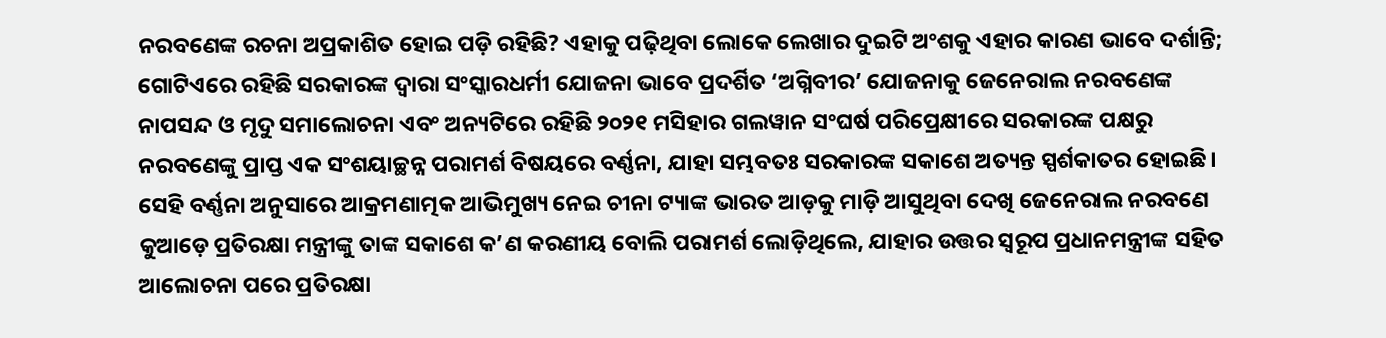ନରବଣେଙ୍କ ରଚନା ଅପ୍ରକାଶିତ ହୋଇ ପଡ଼ି ରହିଛି? ଏହାକୁ ପଢ଼ିଥିବା ଲୋକେ ଲେଖାର ଦୁଇଟି ଅଂଶକୁ ଏହାର କାରଣ ଭାବେ ଦର୍ଶାନ୍ତି; ଗୋଟିଏରେ ରହିଛି ସରକାରଙ୍କ ଦ୍ବାରା ସଂସ୍କାରଧର୍ମୀ ଯୋଜନା ଭାବେ ପ୍ରଦର୍ଶିତ ‘ଅଗ୍ନିବୀର’ ଯୋଜନାକୁ ଜେନେରାଲ ନରବଣେଙ୍କ ନାପସନ୍ଦ ଓ ମୃଦୁ ସମାଲୋଚନା ଏବଂ ଅନ୍ୟଟିରେ ରହିଛି ୨୦୨୧ ମସିହାର ଗଲୱାନ ସଂଘର୍ଷ ପରିପ୍ରେକ୍ଷୀରେ ସରକାରଙ୍କ ପକ୍ଷରୁ ନରବଣେଙ୍କୁ ପ୍ରାପ୍ତ ଏକ ସଂଶୟାଚ୍ଛନ୍ନ ପରାମର୍ଶ ବିଷୟରେ ବର୍ଣ୍ଣନା, ଯାହା ସମ୍ଭବତଃ ସରକାରଙ୍କ ସକାଶେ ଅତ୍ୟନ୍ତ ସ୍ପର୍ଶକାତର ହୋଇଛି। ସେହି ବର୍ଣ୍ଣନା ଅନୁସାରେ ଆକ୍ରମଣାତ୍ମକ ଆଭିମୁଖ୍ୟ ନେଇ ଚୀନା ଟ୍ୟାଙ୍କ ଭାରତ ଆଡ଼କୁ ମାଡ଼ି ଆସୁଥିବା ଦେଖି ଜେନେରାଲ ନରବଣେ କୁଆଡ଼େ ପ୍ରତିରକ୍ଷା ମନ୍ତ୍ରୀଙ୍କୁ ତାଙ୍କ ସକାଶେ କ’ଣ କରଣୀୟ ବୋଲି ପରାମର୍ଶ ଲୋଡ଼ିଥିଲେ, ଯାହାର ଉତ୍ତର ସ୍ବରୂପ ପ୍ରଧାନମନ୍ତ୍ରୀଙ୍କ ସହିତ ଆଲୋଚନା ପରେ ପ୍ରତିରକ୍ଷା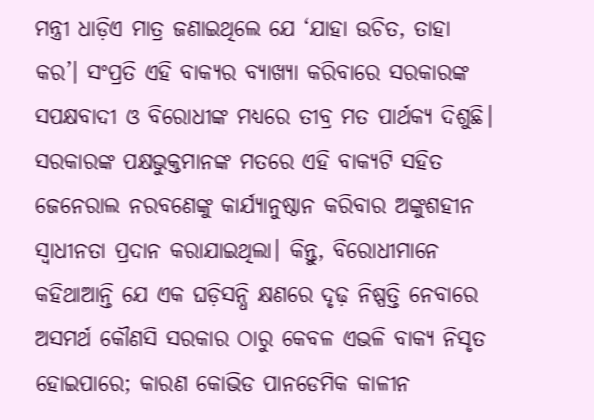ମନ୍ତ୍ରୀ ଧାଡ଼ିଏ ମାତ୍ର ଜଣାଇଥିଲେ ଯେ ‘ଯାହା ଉଚିତ, ତାହା କର’। ସଂପ୍ରତି ଏହି ବାକ୍ୟର ବ୍ୟାଖ୍ୟା କରିବାରେ ସରକାରଙ୍କ ସପକ୍ଷବାଦୀ ଓ ବିରୋଧୀଙ୍କ ମଧ୍ୟରେ ତୀବ୍ର ମତ ପାର୍ଥକ୍ୟ ଦିଶୁଛି। ସରକାରଙ୍କ ପକ୍ଷଭୁକ୍ତମାନଙ୍କ ମତରେ ଏହି ବାକ୍ୟଟି ସହିତ ଜେନେରାଲ ନରବଣେଙ୍କୁ କାର୍ଯ୍ୟାନୁଷ୍ଠାନ କରିବାର ଅଙ୍କୁଶହୀନ ସ୍ବାଧୀନତା ପ୍ରଦାନ କରାଯାଇଥିଲା। କିନ୍ତୁ, ବିରୋଧୀମାନେ କହିଥାଆନ୍ତି ଯେ ଏକ ଘଡ଼ିସନ୍ଧି କ୍ଷଣରେ ଦୃଢ଼ ନିଷ୍ପତ୍ତି ନେବାରେ ଅସମର୍ଥ କୌଣସି ସରକାର ଠାରୁ କେବଳ ଏଭଳି ବାକ୍ୟ ନିସୃତ ହୋଇପାରେ; କାରଣ କୋଭିଡ ପାନଡେମିକ କାଳୀନ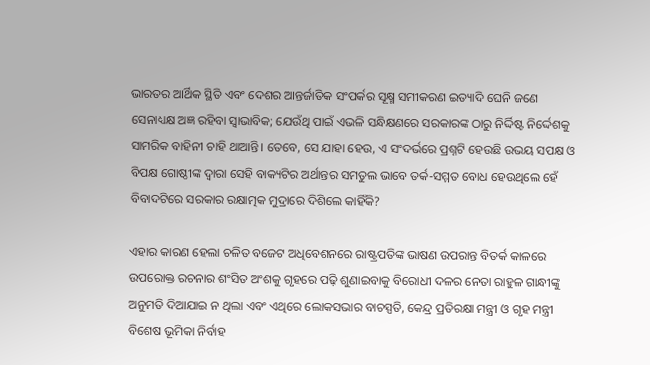ଭାରତର ଆର୍ଥିକ ସ୍ଥିତି ଏବଂ ଦେଶର ଆନ୍ତର୍ଜାତିକ ସଂପର୍କର ସୂକ୍ଷ୍ମ ସମୀକରଣ ଇତ୍ୟାଦି ଘେନି ଜଣେ ସେନାଧ୍ୟକ୍ଷ ଅଜ୍ଞ ରହିବା ସ୍ବାଭାବିକ; ଯେଉଁଥି ପାଇଁ ଏଭଳି ସନ୍ଧିକ୍ଷଣରେ ସରକାରଙ୍କ ଠାରୁ ନିର୍ଦ୍ଦିଷ୍ଟ ନିର୍ଦ୍ଦେଶକୁ ସାମରିକ ବାହିନୀ ଚାହି ଥାଆନ୍ତି। ତେବେ, ସେ ଯାହା ହେଉ, ଏ ସଂଦର୍ଭରେ ପ୍ରଶ୍ନଟି ହେଉଛି ଉଭୟ ସପକ୍ଷ ଓ ବିପକ୍ଷ ଗୋଷ୍ଠୀଙ୍କ ଦ୍ବାରା ସେହି ବାକ୍ୟଟିର ଅର୍ଥାନ୍ତର ସମତୁଲ ଭାବେ ତର୍କ-ସମ୍ମତ ବୋଧ ହେଉଥିଲେ ହେଁ ବିବାଦଟିରେ ସରକାର ରକ୍ଷାତ୍ମକ ମୁଦ୍ରାରେ ଦିଶିଲେ କାହିଁକି?

ଏହାର କାରଣ ହେଲା ଚଳିତ ବଜେଟ ଅଧିବେଶନରେ ରାଷ୍ଟ୍ରପତିଙ୍କ ଭାଷଣ ଉପରାନ୍ତ ବିତର୍କ କାଳରେ ଉପରୋକ୍ତ ରଚନାର ଶଂସିତ ଅଂଶକୁ ଗୃହରେ ପଢ଼ି ଶୁଣାଇବାକୁ ବିରୋଧୀ ଦଳର ନେତା ରାହୁଳ ଗାନ୍ଧୀଙ୍କୁ ଅନୁମତି ଦିଆଯାଇ ନ ଥିଲା ଏବଂ ଏଥିରେ ଲୋକସଭାର ବାଚସ୍ପତି, କେନ୍ଦ୍ର ପ୍ରତିରକ୍ଷା ମନ୍ତ୍ରୀ ଓ ଗୃହ ମନ୍ତ୍ରୀ ବିଶେଷ ଭୂମିକା ନିର୍ବାହ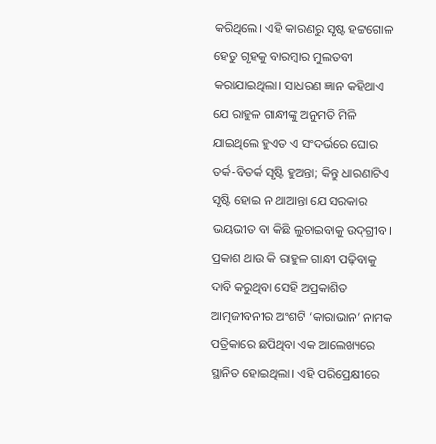କରିଥିଲେ। ଏହି କାରଣରୁ ସୃଷ୍ଟ ହଟ୍ଟଗୋଳ ହେତୁ ଗୃହକୁ ବାରମ୍ବାର ମୁଲତବୀ କରାଯାଇଥିଲା। ସାଧରଣ ଜ୍ଞାନ କହିଥାଏ ଯେ ରାହୁଳ ଗାନ୍ଧୀଙ୍କୁ ଅନୁମତି ମିଳି ଯାଇଥିଲେ ହୁଏତ ଏ ସଂଦର୍ଭରେ ଘୋର ତର୍କ-ବିତର୍କ ସୃଷ୍ଟି ହୁଅନ୍ତା; କିନ୍ତୁ ଧାରଣାଟିଏ ସୃଷ୍ଟି ହୋଇ ନ ଥାଆନ୍ତା ଯେ ସରକାର ଭୟଭୀତ ବା କିଛି ଲୁଚାଇବାକୁ ଉଦ୍‌ଗ୍ରୀବ। ପ୍ରକାଶ ଥାଉ କି ରାହୁଳ ଗାନ୍ଧୀ ପଢ଼ିବାକୁ ଦାବି କରୁଥିବା ସେହି ଅପ୍ରକାଶିତ ଆତ୍ମଜୀବନୀର ଅଂଶଟି ‘କାରାଭାନ’ ନାମକ ପତ୍ରିକାରେ ଛପିଥିବା ଏକ ଆଲେଖ୍ୟରେ ସ୍ଥାନିତ ହୋଇଥିଲା। ଏହି ପରିପ୍ରେକ୍ଷୀରେ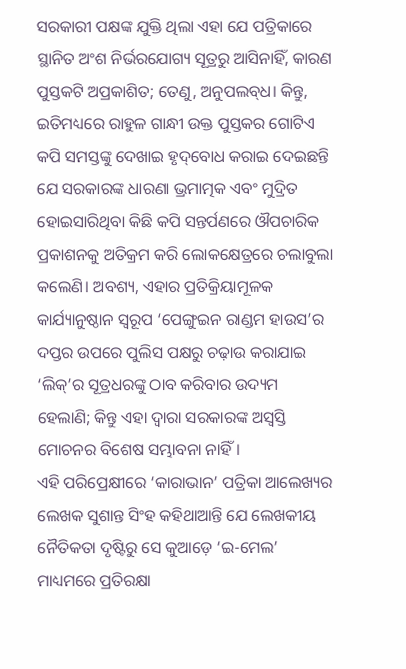ସରକାରୀ ପକ୍ଷଙ୍କ ଯୁକ୍ତି ଥିଲା ଏହା ଯେ ପତ୍ରିକାରେ ସ୍ଥାନିତ ଅଂଶ ନିର୍ଭରଯୋଗ୍ୟ ସୂତ୍ରରୁ ଆସିନାହିଁ, କାରଣ ପୁସ୍ତକଟି ଅପ୍ରକାଶିତ; ତେଣୁ, ଅନୁପଲବ୍‌ଧ। କିନ୍ତୁ, ଇତିମଧ୍ୟରେ ରାହୁଳ ଗାନ୍ଧୀ ଉକ୍ତ ପୁସ୍ତକର ଗୋଟିଏ କପି ସମସ୍ତଙ୍କୁ ଦେଖାଇ ହୃଦ୍‌ବୋଧ କରାଇ ଦେଇଛନ୍ତି ଯେ ସରକାରଙ୍କ ଧାରଣା ଭ୍ରମାତ୍ମକ ଏବଂ ମୁଦ୍ରିତ ହୋଇସାରିଥିବା କିଛି କପି ସନ୍ତର୍ପଣରେ ଔପଚାରିକ ପ୍ରକାଶନକୁ ଅତିକ୍ରମ କରି ଲୋକକ୍ଷେତ୍ରରେ ଚଲାବୁଲା କଲେଣି। ଅବଶ୍ୟ, ଏହାର ପ୍ରତିକ୍ରିୟାମୂଳକ କାର୍ଯ୍ୟାନୁଷ୍ଠାନ ସ୍ବରୂପ ‘ପେଙ୍ଗୁଇନ ରାଣ୍ଡମ ହାଉସ’ର ଦପ୍ତର ଉପରେ ପୁଲିସ ପକ୍ଷରୁ ଚଢ଼ାଉ କରାଯାଇ ‘ଲିକ୍‌’ର ସୂତ୍ରଧରଙ୍କୁ ଠାବ କରିବାର ଉଦ୍ୟମ ହେଲାଣି; କିନ୍ତୁ ଏହା ଦ୍ବାରା ସରକାରଙ୍କ ଅସ୍ବସ୍ତି ମୋଚନର ବିଶେଷ ସମ୍ଭାବନା ନାହିଁ।
ଏହି ପରିପ୍ରେକ୍ଷୀରେ ‘କାରାଭାନ’ ପତ୍ରିକା ଆଲେଖ୍ୟର ଲେଖକ ସୁଶାନ୍ତ ସିଂହ କହିଥାଆନ୍ତି ଯେ ଲେଖକୀୟ ନୈତିକତା ଦୃଷ୍ଟିରୁ ସେ କୁଆଡ଼େ ‘ଇ-ମେଲ’ ମାଧ୍ୟମରେ ପ୍ରତିରକ୍ଷା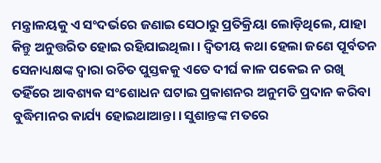ମନ୍ତ୍ରାଳୟକୁ ଏ ସଂଦର୍ଭରେ ଜଣାଇ ସେଠାରୁ ପ୍ରତିକ୍ରିୟା ଲୋଡ଼ିଥିଲେ, ଯାହା କିନ୍ତୁ ଅନୁତ୍ତରିତ ହୋଇ ରହିଯାଇଥିଲା। ଦ୍ବିତୀୟ କଥା ହେଲା ଜଣେ ପୂର୍ବତନ ସେନାଧ୍ୟକ୍ଷଙ୍କ ଦ୍ବାରା ରଚିତ ପୁସ୍ତକକୁ ଏତେ ଦୀର୍ଘ କାଳ ପକେଇ ନ ରଖି ତହିଁରେ ଆବଶ୍ୟକ ସଂଶୋଧନ ଘଟାଇ ପ୍ରକାଶନର ଅନୁମତି ପ୍ରଦାନ କରିବା ବୁଦ୍ଧିମାନର କାର୍ଯ୍ୟ ‌ହୋଇଥାଆନ୍ତା। ସୁଶାନ୍ତଙ୍କ ମତରେ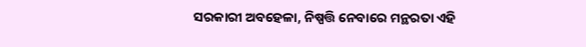ସରକାରୀ ଅବହେଳା, ନିଷ୍ପତ୍ତି ନେବାରେ ମନ୍ଥରତା ଏହି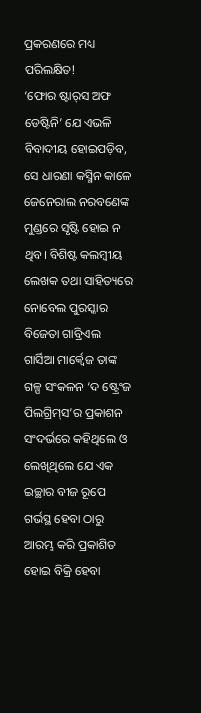ପ୍ରକରଣରେ ମଧ୍ୟ ପରିଲକ୍ଷିତ!
‘ଫୋର ଷ୍ଟାର୍‌ସ ଅଫ ଡେଷ୍ଟିନି’ ଯେ ଏଭଳି ବିବାଦୀୟ ହୋଇପଡ଼ିବ, ସେ ଧାରଣା କସ୍ମିନ କାଳେ ଜେନେରାଲ ନରବଣେଙ୍କ ମୁଣ୍ଡରେ ସୃଷ୍ଟି ହୋଇ ନ ଥିବ। ବିଶିଷ୍ଟ କଲମ୍ବୀୟ ଲେଖକ ତଥା ସାହିତ୍ୟରେ ନୋବେଲ ପୁରସ୍କାର ବିଜେତା ଗାବ୍ରିଏଲ ଗାର୍ସିଆ ମାର୍କ୍ବେଜ ତାଙ୍କ ଗଳ୍ପ ସଂକଳନ ‘ଦ ଷ୍ଟ୍ରେଂଜ ପିଲଗ୍ରିମ୍‌ସ’ର ପ୍ରକାଶନ ସଂଦର୍ଭରେ କହିଥିଲେ ଓ ଲେଖିଥିଲେ ଯେ ଏକ ଇଚ୍ଛାର ବୀଜ ରୂପେ ଗର୍ଭସ୍ଥ ହେବା ଠାରୁ ଆରମ୍ଭ କରି ପ୍ରକାଶିତ ହୋଇ ବିକ୍ରି ହେବା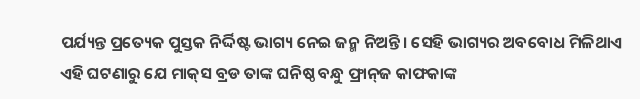ପର୍ଯ୍ୟନ୍ତ ପ୍ରତ୍ୟେକ ପୁସ୍ତକ ନିର୍ଦ୍ଦିଷ୍ଟ ଭାଗ୍ୟ ନେଇ ଜନ୍ମ ନିଅନ୍ତି। ସେହି ଭାଗ୍ୟର ଅବବୋଧ ମିଳିଥାଏ ଏହି ଘଟଣାରୁ ଯେ ମାକ୍‌ସ ବ୍ରଡ ତାଙ୍କ ଘନିଷ୍ଠ ବନ୍ଧୁ ଫ୍ରାନ୍‌ଜ କାଫକାଙ୍କ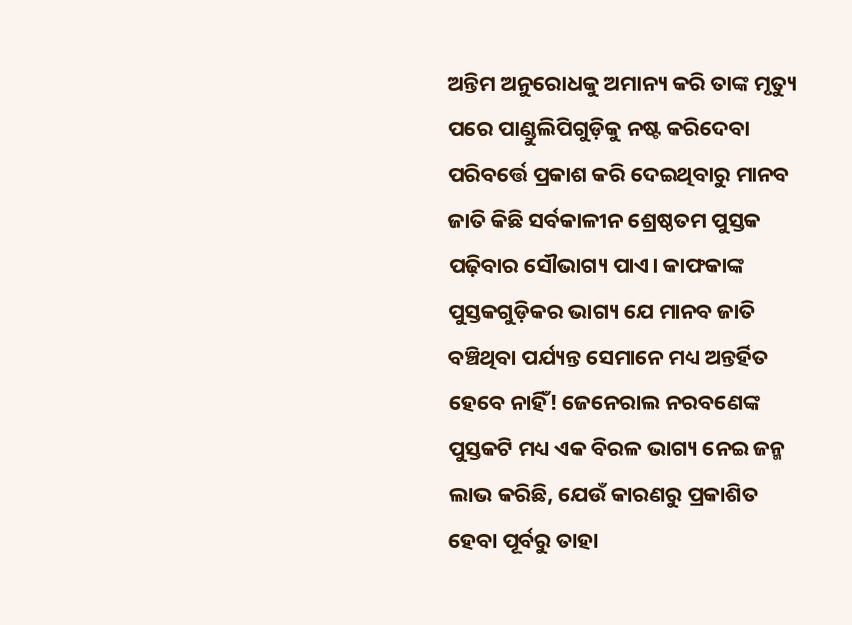ଅନ୍ତିମ ଅନୁରୋଧକୁ ଅମାନ୍ୟ କରି ତାଙ୍କ ମୃତ୍ୟୁ ପରେ ପାଣ୍ଡୁଲିପିଗୁଡ଼ିକୁ ନଷ୍ଟ କରିଦେବା ପରିବର୍ତ୍ତେ ପ୍ରକାଶ କରି ଦେଇଥିବାରୁ ମାନବ ଜାତି କିଛି ସର୍ବକାଳୀନ ଶ୍ରେଷ୍ଠତମ ପୁସ୍ତକ ପଢ଼ିବାର ସୌଭାଗ୍ୟ ପାଏ। କାଫକାଙ୍କ ପୁସ୍ତକଗୁଡ଼ିକର ଭାଗ୍ୟ ଯେ ମାନବ ଜାତି ବଞ୍ଚିଥିବା ପର୍ଯ୍ୟନ୍ତ ସେମାନେ ମଧ୍ୟ ଅନ୍ତର୍ହିତ ହେବେ ନାହିଁ! ଜେନେରାଲ ନରବଣେଙ୍କ ପୁସ୍ତକଟି ମଧ୍ୟ ଏକ ବିରଳ ଭାଗ୍ୟ ନେଇ ଜନ୍ମ ଲାଭ କରିଛି, ଯେଉଁ କାରଣରୁ ପ୍ରକାଶିତ ହେବା ପୂର୍ବରୁ ତାହା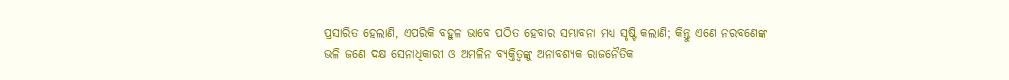ପ୍ରସାରିତ ହେଲାଣି, ଏପରିକି ବହୁଳ ଭାବେ ପଠିତ ହେବାର ସମ୍ଭାବନା ମଧ୍ୟ ସୃଷ୍ଟି କଲାଣି; କିନ୍ତୁ ଏଣେ ନରବଣେଙ୍କ ଭଳି ଜଣେ ଦକ୍ଷ ସେନାଧିକାରୀ ଓ ଅମଳିନ ବ୍ୟକ୍ତିତ୍ବଙ୍କୁ ଅନାବଶ୍ୟକ ରାଜନୈତିକ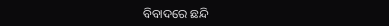ବିବାଦରେ ଛନ୍ଦି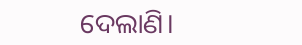ଦେଲାଣି।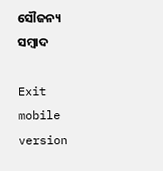ସୌଜନ୍ୟ ସମ୍ବାଦ

Exit mobile version